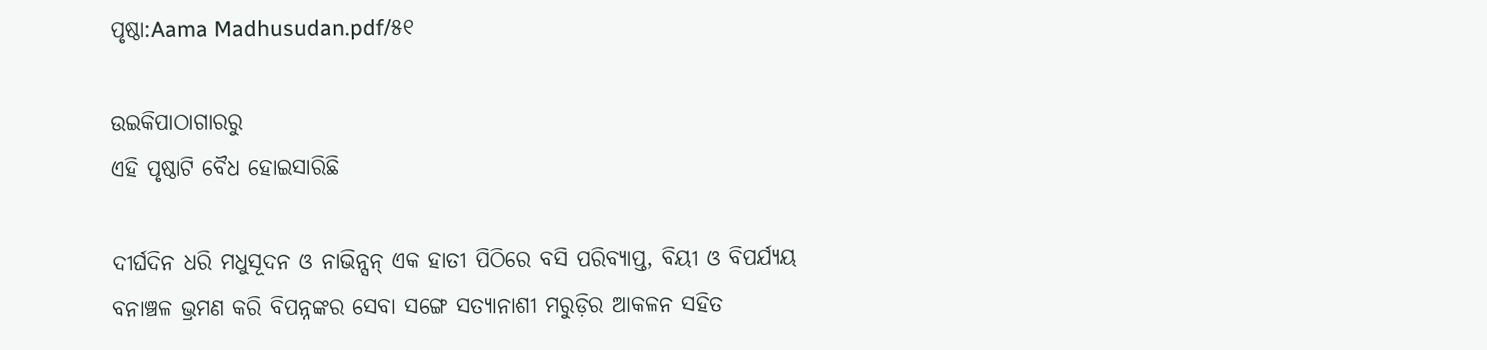ପୃଷ୍ଠା:Aama Madhusudan.pdf/୫୧

ଉଇକିପାଠାଗାର‌ରୁ
ଏହି ପୃଷ୍ଠାଟି ବୈଧ ହୋଇସାରିଛି

ଦୀର୍ଘଦିନ ଧରି ମଧୁସୂଦନ ଓ ନାଭିନ୍ସନ୍ ଏକ ହାତୀ ପିଠିରେ ବସି ପରିବ୍ୟାପ୍ତ, ବିୟୀ ଓ ବିପର୍ଯ୍ୟୟ ବନାଞ୍ଚଳ ଭ୍ରମଣ କରି ବିପନ୍ନଙ୍କର ସେବା ସଙ୍ଗେ ସତ୍ୟାନାଶୀ ମରୁଡ଼ିର ଆକଳନ ସହିତ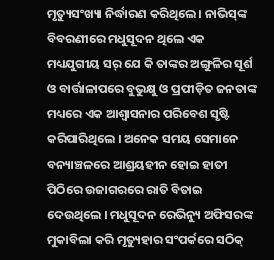ମୃତ୍ୟୁସଂଖ୍ୟା ନିର୍ଦ୍ଧାରଣ କରିଥିଲେ । ନାଭିସ୍‌ଙ୍କ ବିବରଣୀରେ ମଧୁସୂଦନ ଥିଲେ ଏକ ମଧ୍ୟଯୁଗୀୟ ସର୍ ଯେ କି ତାଙ୍କର ଅଙ୍ଗୁଳିର ସୂର୍ଶ ଓ ବାର୍ତ୍ତାଳାପରେ ବୁଭୁକ୍ଷୁ ଓ ପ୍ରପୀଡ଼ିତ ଜନତାଙ୍କ ମଧ୍ୟରେ ଏକ ଆଶ୍ବାସନାର ପରିବେଶ ସୃଷ୍ଟି କରିପାରିଥିଲେ । ଅନେକ ସମୟ ସେମାନେ ବନ୍ୟାଞ୍ଚଳରେ ଆଶ୍ରୟହୀନ ହୋଇ ହାତୀ ପିଠିରେ ଉଜାଗରରେ ରାତି ବିତାଇ ଦେଉଥିଲେ । ମଧୁସୂଦନ ରେଭିନ୍ୟୁ ଅଫିସରଙ୍କ ମୁକାବିଲା କରି ମୃତ୍ୟୁହାର ସଂପର୍କରେ ସଠିକ୍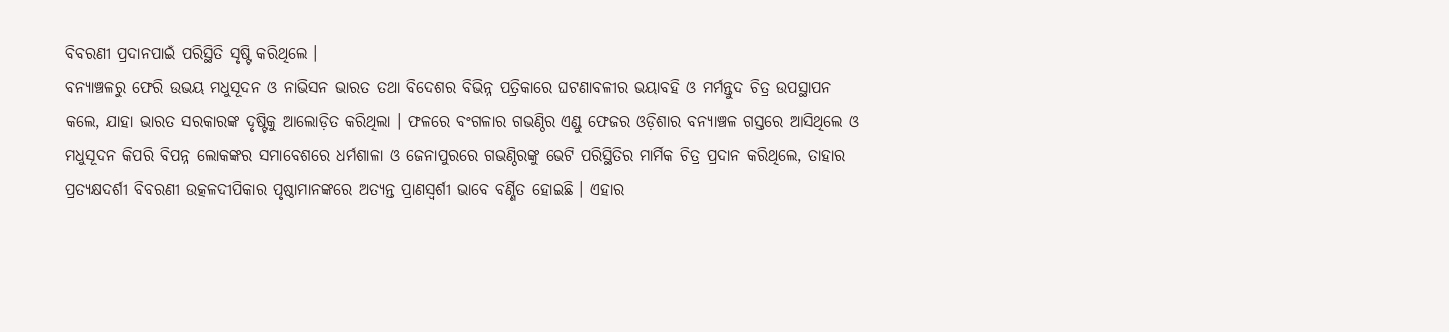ବିବରଣୀ ପ୍ରଦାନପାଇଁ ପରିସ୍ଥିତି ସୃଷ୍ଟି କରିଥିଲେ ।
ବନ୍ୟାଞ୍ଚଳରୁ ଫେରି ଉଭୟ ମଧୁସୂଦନ ଓ ନାଭିସନ ଭାରତ ତଥା ବିଦେଶର ବିଭିନ୍ନ ପତ୍ରିକାରେ ଘଟଣାବଳୀର ଭୟାବହି ଓ ମର୍ମନ୍ତୁଦ ଚିତ୍ର ଉପସ୍ଥାପନ କଲେ, ଯାହା ଭାରତ ସରକାରଙ୍କ ଦୃଷ୍ଟିକୁ ଆଲୋଡ଼ିତ କରିଥିଲା । ଫଳରେ ବଂଗଳାର ଗଭଣ୍ଠିର ଏଣ୍ଡୁ ଫେଜର ଓଡ଼ିଶାର ବନ୍ୟାଞ୍ଚଳ ଗସ୍ତରେ ଆସିଥିଲେ ଓ ମଧୁସୂଦନ କିପରି ବିପନ୍ନ ଲୋକଙ୍କର ସମାବେଶରେ ଧର୍ମଶାଳା ଓ ଜେନାପୁରରେ ଗଭଣ୍ଠିରଙ୍କୁ ଭେଟି ପରିସ୍ଥିତିର ମାର୍ମିକ ଚିତ୍ର ପ୍ରଦାନ କରିଥିଲେ, ତାହାର ପ୍ରତ୍ୟକ୍ଷଦର୍ଶୀ ବିବରଣୀ ଉତ୍କଳଦୀପିକାର ପୃଷ୍ଠାମାନଙ୍କରେ ଅତ୍ୟନ୍ତ ପ୍ରାଣସ୍ବର୍ଶୀ ଭାବେ ବର୍ଣ୍ଣିତ ହୋଇଛି । ଏହାର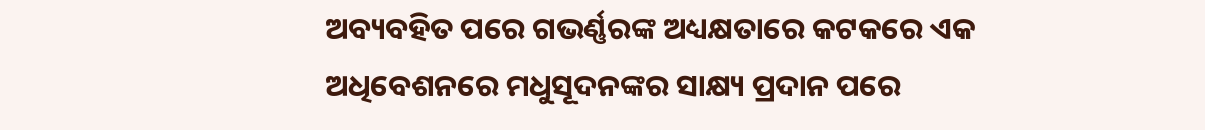ଅବ୍ୟବହିତ ପରେ ଗଭର୍ଣ୍ଣରଙ୍କ ଅଧ୍ୟକ୍ଷତାରେ କଟକରେ ଏକ ଅଧିବେଶନରେ ମଧୁସୂଦନଙ୍କର ସାକ୍ଷ୍ୟ ପ୍ରଦାନ ପରେ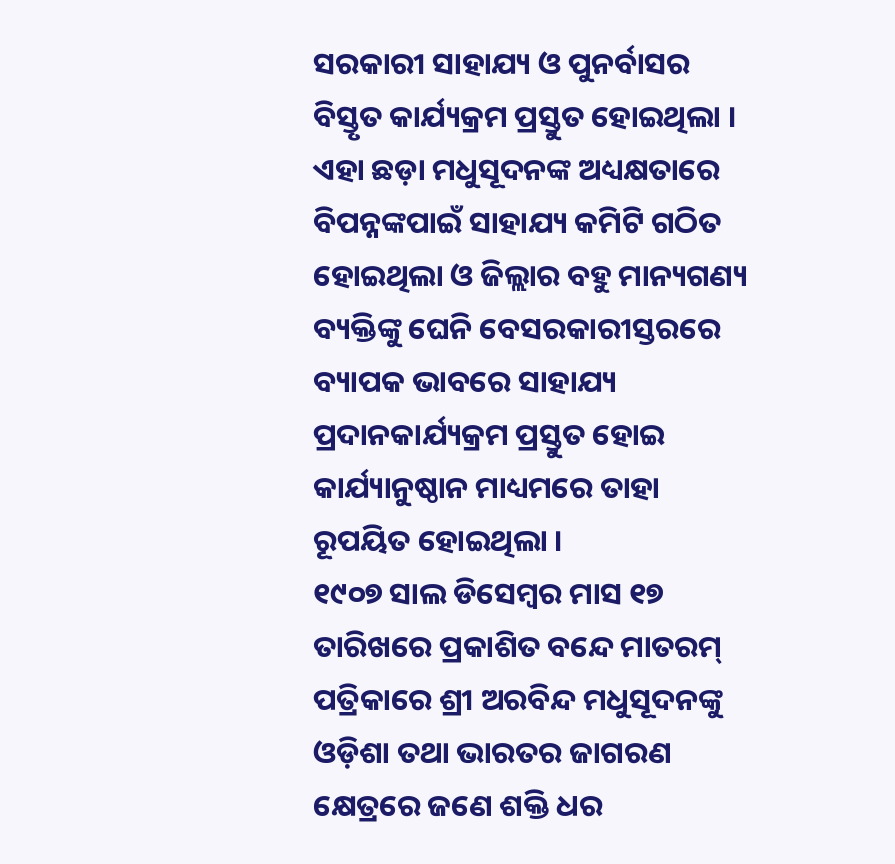ସରକାରୀ ସାହାଯ୍ୟ ଓ ପୁନର୍ବାସର ବିସ୍ତୃତ କାର୍ଯ୍ୟକ୍ରମ ପ୍ରସ୍ତୁତ ହୋଇଥିଲା । ଏହା ଛଡ଼ା ମଧୁସୂଦନଙ୍କ ଅଧ୍ୟକ୍ଷତାରେ ବିପନ୍ନଙ୍କପାଇଁ ସାହାଯ୍ୟ କମିଟି ଗଠିତ ହୋଇଥିଲା ଓ ଜିଲ୍ଲାର ବହୁ ମାନ୍ୟଗଣ୍ୟ ବ୍ୟକ୍ତିଙ୍କୁ ଘେନି ବେସରକାରୀସ୍ତରରେ ବ୍ୟାପକ ଭାବରେ ସାହାଯ୍ୟ ପ୍ରଦାନକାର୍ଯ୍ୟକ୍ରମ ପ୍ରସ୍ତୁତ ହୋଇ କାର୍ଯ୍ୟାନୁଷ୍ଠାନ ମାଧ୍ୟମରେ ତାହା ରୂପୟିତ ହୋଇଥିଲା ।
୧୯୦୭ ସାଲ ଡିସେମ୍ବର ମାସ ୧୭ ତାରିଖରେ ପ୍ରକାଶିତ ବନ୍ଦେ ମାତରମ୍ ପତ୍ରିକାରେ ଶ୍ରୀ ଅରବିନ୍ଦ ମଧୁସୂଦନଙ୍କୁ ଓଡ଼ିଶା ତଥା ଭାରତର ଜାଗରଣ କ୍ଷେତ୍ରରେ ଜଣେ ଶକ୍ତି ଧର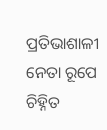ପ୍ରତିଭାଶାଳୀ ନେତା ରୂପେ ଚିହ୍ନିତ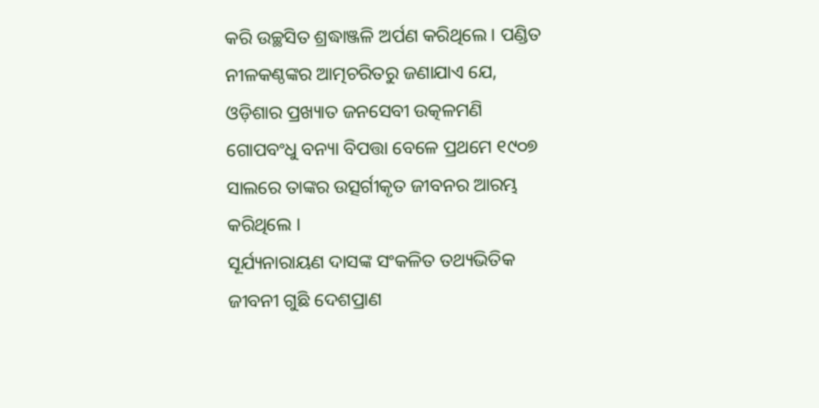କରି ଉଚ୍ଛସିତ ଶ୍ରଦ୍ଧାଞ୍ଜଳି ଅର୍ପଣ କରିଥିଲେ । ପଣ୍ଡିତ ନୀଳକଣ୍ଠଙ୍କର ଆତ୍ମଚରିତରୁ ଜଣାଯାଏ ଯେ, ଓଡ଼ିଶାର ପ୍ରଖ୍ୟାତ ଜନସେବୀ ଉତ୍କଳମଣି ଗୋପବଂଧୁ ବନ୍ୟା ବିପତ୍ତା ବେଳେ ପ୍ରଥମେ ୧୯୦୭ ସାଲରେ ତାଙ୍କର ଉତ୍ସର୍ଗୀକୃତ ଜୀବନର ଆରମ୍ଭ କରିଥିଲେ ।
ସୂର୍ଯ୍ୟନାରାୟଣ ଦାସଙ୍କ ସଂକଳିତ ତଥ୍ୟଭିତିକ ଜୀବନୀ ଗୁଛି ଦେଶପ୍ରାଣ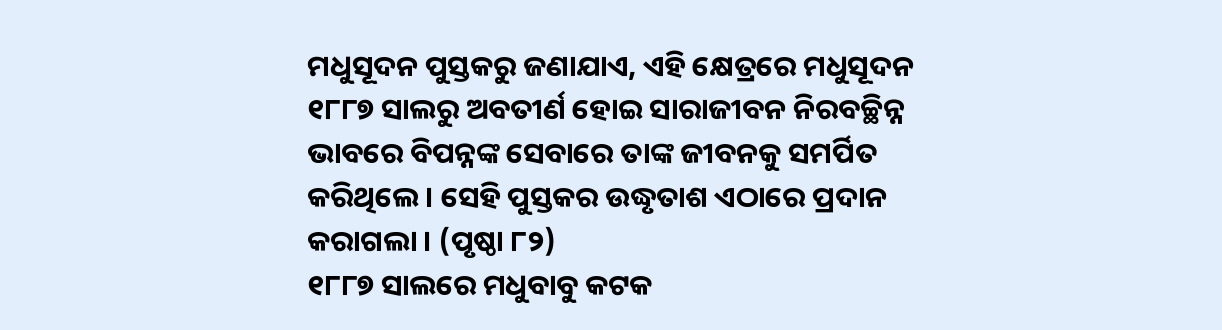ମଧୁସୂଦନ ପୁସ୍ତକରୁ ଜଣାଯାଏ, ଏହି କ୍ଷେତ୍ରରେ ମଧୁସୂଦନ ୧୮୮୭ ସାଲରୁ ଅବତୀର୍ଣ ହୋଇ ସାରାଜୀବନ ନିରବଚ୍ଛିନ୍ନ ଭାବରେ ବିପନ୍ନଙ୍କ ସେବାରେ ତାଙ୍କ ଜୀବନକୁ ସମର୍ପିତ କରିଥିଲେ । ସେହି ପୁସ୍ତକର ଉଦ୍ଧୃତାଶ ଏଠାରେ ପ୍ରଦାନ କରାଗଲା । (ପୃଷ୍ଠା ୮୨)
୧୮୮୭ ସାଲରେ ମଧୁବାବୁ କଟକ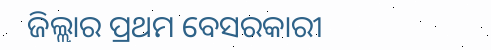ଜିଲ୍ଲାର ପ୍ରଥମ ବେସରକାରୀ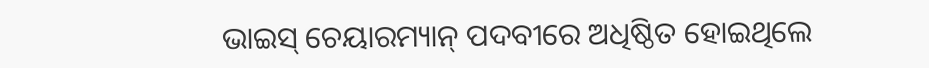ଭାଇସ୍‌ ଚେୟାରମ୍ୟାନ୍ ପଦବୀରେ ଅଧିଷ୍ଠିତ ହୋଇଥିଲେ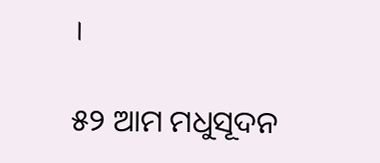।

୫୨ ଆମ ମଧୁସୂଦନ